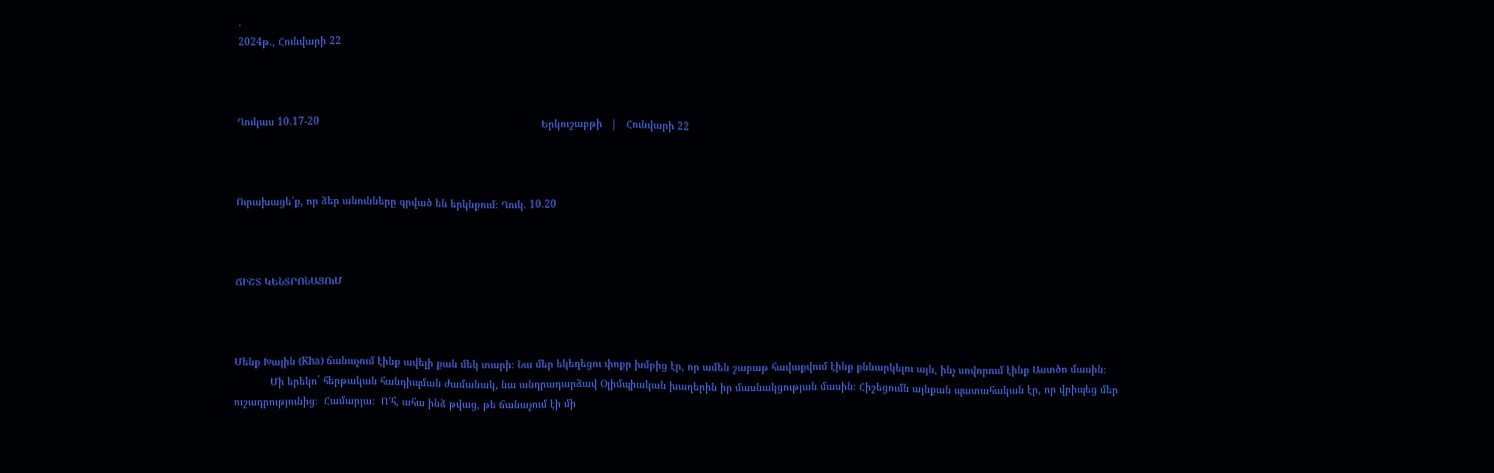.
2024թ., Հունվարի 22



Ղուկաս 10.17-20                                                                          Երկուշաբթի   |   Հունվարի 22



Ուրախացե՛ք, որ ձեր անունները գրված են երկնքում։ Ղուկ. 10.20



ՃԻՇՏ ԿԵՆՏՐՈՆԱՑՈւՄ



Մենք Խային (Kha) ճանաչում էինք ավելի քան մեկ տարի։ Նա մեր եկեղեցու փոքր խմբից էր, որ ամեն շաբաթ հավաքվում էինք քննարկելու այն, ինչ սովորում էինք Աստծո մասին։
            Մի երեկո` հերթական հանդիպման ժամանակ, նա անդրադարձավ Օլիմպիական խաղերին իր մասնակցության մասին։ Հիշեցումն այնքան պատահական էր, որ վրիպեց մեր ուշադրությունից։  Համարյա։  Ո՜հ, ահա ինձ թվաց, թե ճանաչում էի մի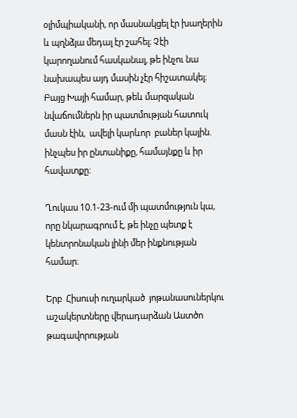օլիմպիականի, որ մասնակցել էր խաղերին և պղնձյա մեդալ էր շահել։ Չէի կարողանում հասկանալ, թե ինչու նա նախապես այդ մասին չէր հիշատակել։ Բայց Խայի համար, թեև մարզական նվաճումներն իր պատմության հատուկ մասն էին,  ավելի կարևոր  բաներ կային. ինչպես իր ընտանիքը, համայնքը և իր հավատքը։

Ղուկաս 10.1-23-ում մի պատմություն կա, որը նկարագրում է, թե ինչը պետք է կենտրոնական լինի մեր ինքնության համար։

Երբ  Հիսուսի ուղարկած  յոթանասուներկու աշակերտները վերադարձան Աստծո  թագավորության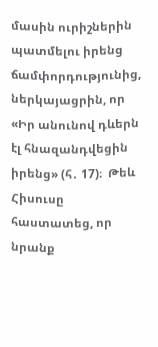մասին ուրիշներին պատմելու իրենց ճամփորդությունից, ներկայացրին, որ «Իր անունով դևերն էլ հնազանդվեցին իրենց» (հ․ 17)։  Թեև Հիսուսը հաստատեց, որ նրանք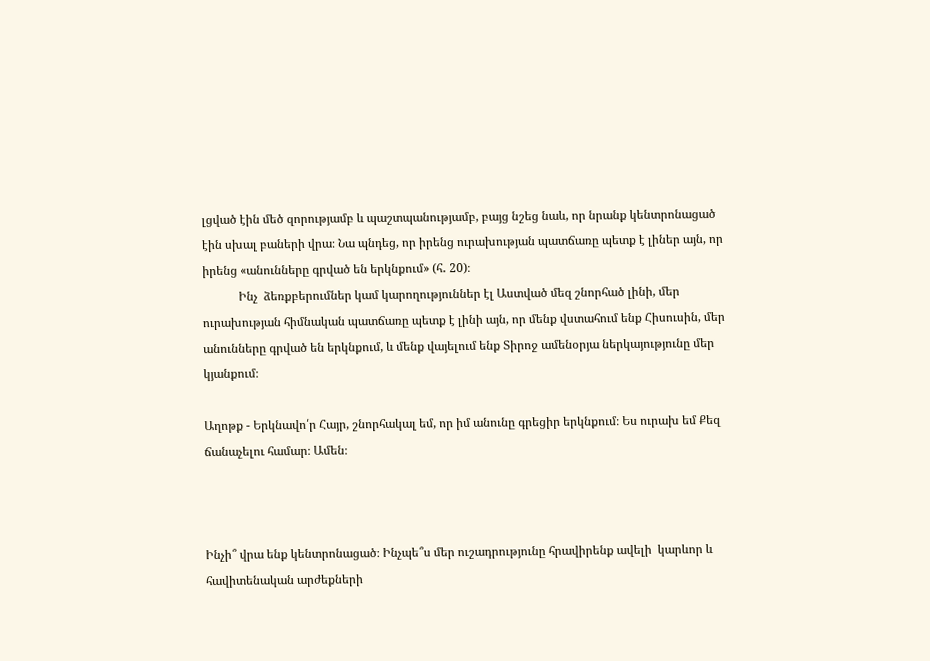լցված էին մեծ զորությամբ և պաշտպանությամբ, բայց նշեց նաև, որ նրանք կենտրոնացած էին սխալ բաների վրա։ Նա պնդեց, որ իրենց ուրախության պատճառը պետք է լիներ այն, որ իրենց «անունները գրված են երկնքում» (հ․ 20)։
            Ինչ  ձեռքբերումներ կամ կարողություններ էլ Աստված մեզ շնորհած լինի, մեր ուրախության հիմնական պատճառը պետք է լինի այն, որ մենք վստահում ենք Հիսուսին, մեր անունները գրված են երկնքում, և մենք վայելում ենք Տիրոջ ամենօրյա ներկայությունը մեր կյանքում։

Աղոթք - Երկնավո՛ր Հայր, շնորհակալ եմ, որ իմ անունը գրեցիր երկնքում։ Ես ուրախ եմ Քեզ ճանաչելու համար։ Ամեն։



Ինչի՞ վրա ենք կենտրոնացած։ Ինչպե՞ս մեր ուշադրությունը հրավիրենք ավելի  կարևոր և հավիտենական արժեքների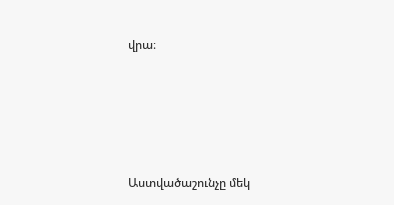վրա։






Աստվածաշունչը մեկ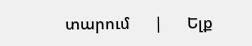տարում      |      Ելք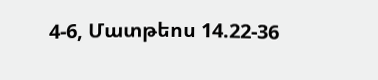4-6, Մատթեոս 14.22-36